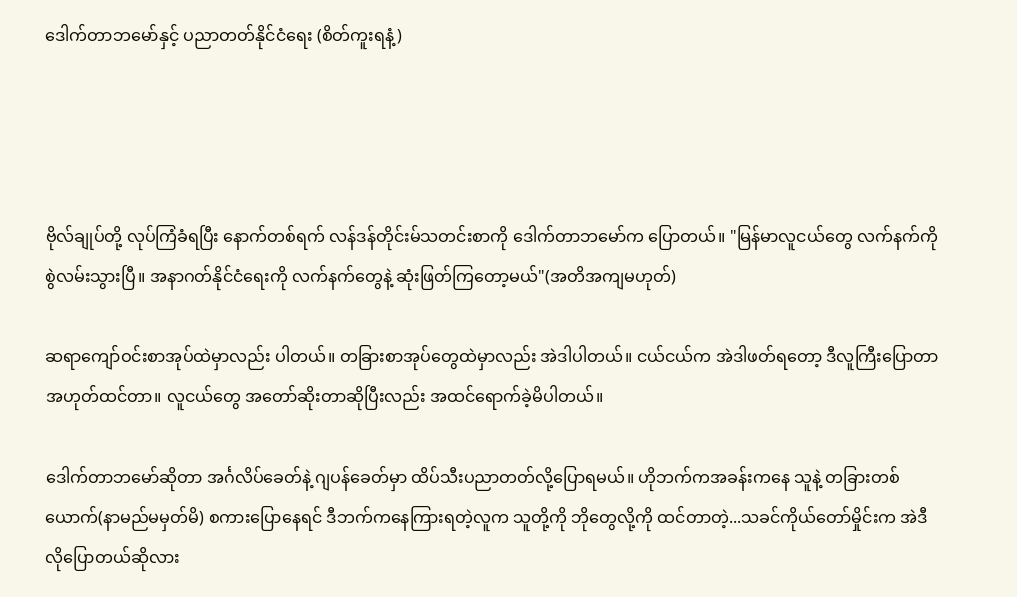ဒေါက်တာဘမော်နှင့် ပညာတတ်နိုင်ငံရေး (စိတ်ကူးရနံ့)




ဗိုလ်ချုပ်တို့ လုပ်ကြံခံရပြီး နောက်တစ်ရက် လန်ဒန်တိုင်းမ်သတင်းစာကို ဒေါက်တာဘမော်က ပြောတယ်။ "မြန်မာလူငယ်တွေ လက်နက်ကို စွဲလမ်းသွားပြီ။ အနာဂတ်နိုင်ငံရေးကို လက်နက်တွေနဲ့ ဆုံးဖြတ်ကြတော့မယ်"(အတိအကျမဟုတ်)

ဆရာကျော်ဝင်းစာအုပ်ထဲမှာလည်း ပါတယ်။ တခြားစာအုပ်တွေထဲမှာလည်း အဲဒါပါတယ်။ ငယ်ငယ်က အဲဒါဖတ်ရတော့ ဒီလူကြီးပြောတာ အဟုတ်ထင်တာ။ လူငယ်တွေ အတော်ဆိုးတာဆိုပြီးလည်း အထင်ရောက်ခဲ့မိပါတယ်။

ဒေါက်တာဘမော်ဆိုတာ အင်္ဂလိပ်ခေတ်နဲ့ ဂျပန်ခေတ်မှာ ထိပ်သီးပညာတတ်လို့ပြောရမယ်။ ဟိုဘက်ကအခန်းကနေ သူနဲ့ တခြားတစ်ယောက်(နာမည်မမှတ်မိ) စကားပြောနေရင် ဒီဘက်ကနေကြားရတဲ့လူက သူတို့ကို ဘိုတွေလို့ကို ထင်တာတဲ့...သခင်ကိုယ်တော်မှိုင်းက အဲဒီလိုပြောတယ်ဆိုလား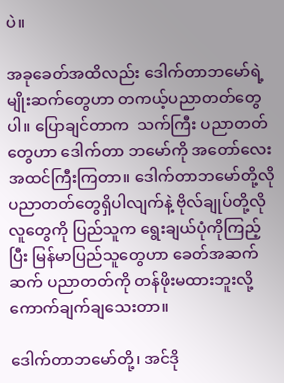ပဲ။

အခုခေတ်အထိလည်း ဒေါက်တာဘမော်ရဲ့မျိုးဆက်တွေဟာ တကယ့်ပညာတတ်တွေပါ။ ပြောချင်တာက  သက်ကြီး ပညာတတ်တွေဟာ ဒေါက်တာ ဘမော်ကို အတော်လေးအထင်ကြီးကြတာ။ ဒေါက်တာဘမော်တို့လို ပညာတတ်တွေရှိပါလျက်နဲ့ ဗိုလ်ချုပ်တို့လို လူတွေကို ပြည်သူက ရွေးချယ်ပုံကိုကြည့်ပြီး မြန်မာပြည်သူတွေဟာ ခေတ်အဆက်ဆက် ပညာတတ်ကို တန်ဖိုးမထားဘူးလို့ ကောက်ချက်ချသေးတာ။

ဒေါက်တာဘမော်တို့၊ အင်ဒို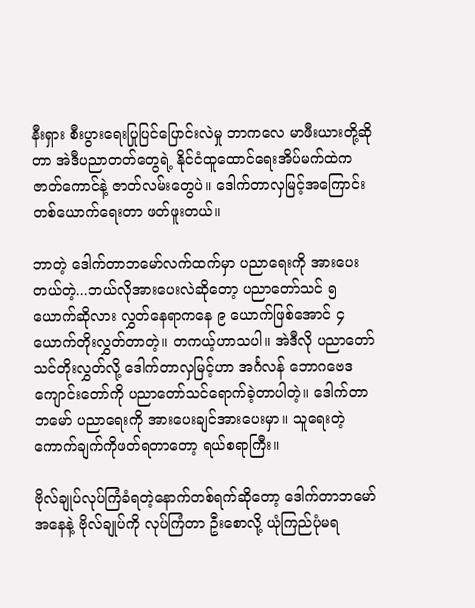နီးရှား စီးပွားရေးပြုပြင်ပြောင်းလဲမှု ဘာကလေ မာဖီးယားတို့ဆိုတာ အဲဒီပညာတတ်တွေရဲ့ နိုင်ငံထူထောင်ရေးအိပ်မက်ထဲက ဇာတ်ကောင်နဲ့ ဇာတ်လမ်းတွေပဲ။ ဒေါက်တာလှမြင့်အကြောင်း တစ်ယောက်ရေးတာ ဖတ်ဖူးတယ်။

ဘာတဲ့ ဒေါက်တာဘမော်လက်ထက်မှာ ပညာရေးကို အားပေးတယ်တဲ့...ဘယ်လိုအားပေးလဲဆိုတော့ ပညာတော်သင် ၅ ယောက်ဆိုလား လွှတ်နေရာကနေ ၉ ယောက်ဖြစ်အောင် ၄ ယောက်တိုးလွှတ်တာတဲ့။ တကယ့်ဟာသပါ။ အဲဒီလို ပညာတော်သင်တိုးလွှတ်လို့ ဒေါက်တာလှမြင့်ဟာ အင်္ဂလန် ဘောဂဗေဒကျောင်းတော်ကို ပညာတော်သင်ရောက်ခဲ့တာပါတဲ့။ ဒေါက်တာဘမော် ပညာရေးကို အားပေးချင်အားပေးမှာ။ သူရေးတဲ့ ကောက်ချက်ကိုဖတ်ရတာတော့ ရယ်စရာကြီး။

ဗိုလ်ချုပ်လုပ်ကြံခံရတဲ့နောက်တစ်ရက်ဆိုတော့ ဒေါက်တာဘမော်အနေနဲ့ ဗိုလ်ချုပ်ကို လုပ်ကြံတာ ဦးစောလို့ ယုံကြည်ပုံမရ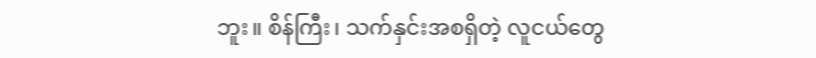ဘူး။ စိန်ကြီး၊ သက်နှင်းအစရှိတဲ့ လူငယ်တွေ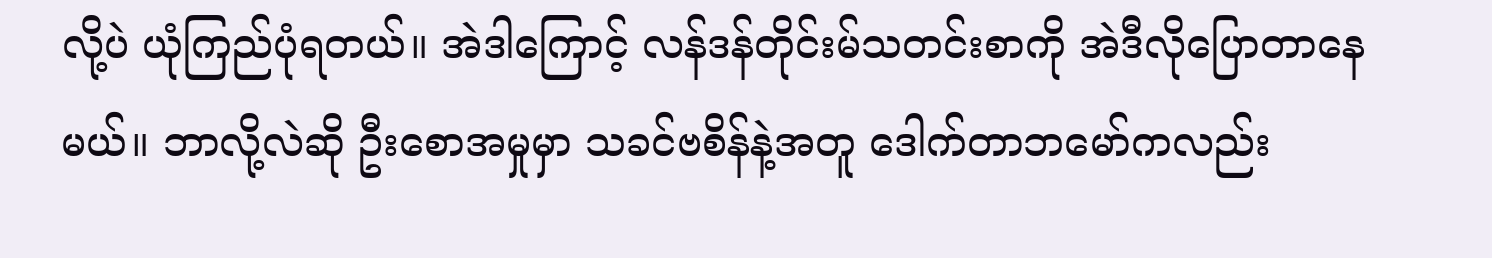လို့ပဲ ယုံကြည်ပုံရတယ်။ အဲဒါကြောင့် လန်ဒန်တိုင်းမ်သတင်းစာကို အဲဒီလိုပြောတာနေမယ်။ ဘာလို့လဲဆို ဦးစောအမှုမှာ သခင်ဗစိန်နဲ့အတူ ဒေါက်တာဘမော်ကလည်း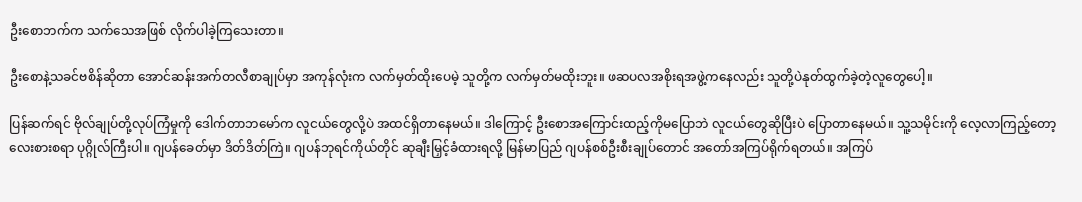ဦးစောဘက်က သက်သေအဖြစ် လိုက်ပါခဲ့ကြသေးတာ။

ဦးစောနဲ့သခင်ဗစိန်ဆိုတာ အောင်ဆန်းအက်တလီစာချုပ်မှာ အကုန်လုံးက လက်မှတ်ထိုးပေမဲ့ သူတို့က လက်မှတ်မထိုးဘူး။ ဖဆပလအစိုးရအဖွဲ့ကနေလည်း သူတို့ပဲနုတ်ထွက်ခဲ့တဲ့လူတွေပေါ့။

ပြန်ဆက်ရင် ဗိုလ်ချုပ်တို့လုပ်ကြံမှုကို ဒေါက်တာဘမော်က လူငယ်တွေလို့ပဲ အထင်ရှိတာနေမယ်။ ဒါကြောင့် ဦးစောအကြောင်းထည့်ကိုမပြောဘဲ လူငယ်တွေဆိုပြီးပဲ ပြောတာနေမယ်။ သူ့သမိုင်းကို လေ့လာကြည့်တော့ လေးစားစရာ ပုဂ္ဂိုလ်ကြီးပါ။ ဂျပန်ခေတ်မှာ ဒိတ်ဒိတ်ကြဲ။ ဂျပန်ဘုရင်ကိုယ်တိုင် ဆုချီးမြှင့်ခံထားရလို့ မြန်မာပြည် ဂျပန်စစ်ဦးစီးချုပ်တောင် အတော်အကြပ်ရိုက်ရတယ်။ အကြပ်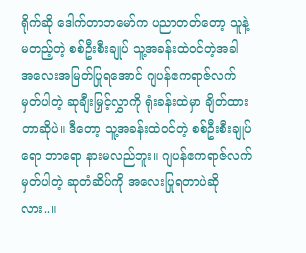ရိုက်ဆို ဒေါက်တာဘမော်က ပညာတတ်တော့ သူနဲ့မတည့်တဲ့ စစ်ဦးစီးချုပ် သူ့အခန်းထဲဝင်တဲ့အခါ အလေးအမြတ်ပြုရအောင် ဂျပန်ဧကရာဇ်လက်မှတ်ပါတဲ့ ဆုချီးမြှင့်လွှာကို ရုံးခန်းထဲမှာ ချိတ်ထားတာဆိုပဲ။ ဒီတော့ သူ့အခန်းထဲဝင်တဲ့ စစ်ဦးစီးချုပ်ရော ဘာရော နားမလည်ဘူး။ ဂျပန်ဧကရာဇ်လက်မှတ်ပါတဲ့ ဆုတံဆိပ်ကို အလေးပြုရတာပဲဆိုလား..။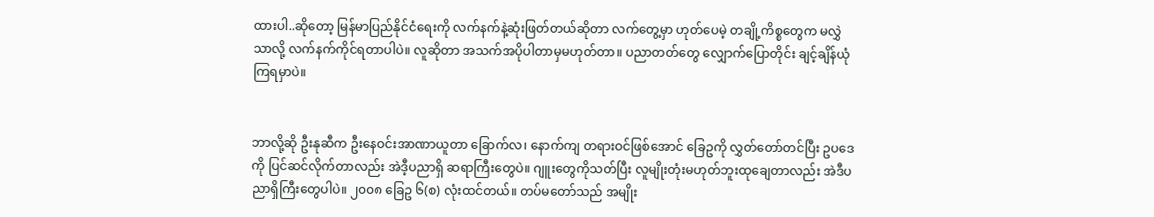ထားပါ..ဆိုတော့ မြန်မာပြည်နိုင်ငံရေးကို လက်နက်နဲ့ဆုံးဖြတ်တယ်ဆိုတာ လက်တွေ့မှာ ဟုတ်ပေမဲ့ တချို့ကိစ္စတွေက မလွှဲသာလို့ လက်နက်ကိုင်ရတာပါပဲ။ လူဆိုတာ အသက်အပိုပါတာမှမဟုတ်တာ။ ပညာတတ်တွေ လျှောက်ပြောတိုင်း ချင့်ချိန်ယုံကြရမှာပဲ။


ဘာလို့ဆို ဦးနုဆီက ဦးနေဝင်းအာဏာယူတာ ခြောက်လ၊ နောက်ကျ တရားဝင်ဖြစ်အောင် ခြေဥကို လွှတ်တော်တင်ပြီး ဥပဒေကို ပြင်ဆင်လိုက်တာလည်း အဲဒီ့ပညာရှိ ဆရာကြီးတွေပဲ။ ဂျူးတွေကိုသတ်ပြီး လူမျိုးတုံးမဟုတ်ဘူးထုချေတာလည်း အဲဒီပညာရှိကြီးတွေပါပဲ။ ၂၀၀၈ ခြေဥ ၆(စ) လုံးထင်တယ်။ တပ်မတော်သည် အမျိုး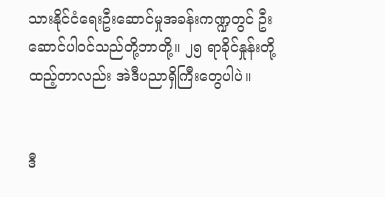သားနိုင်ငံရေးဦးဆောင်မှုအခန်းကဏ္ဍတွင် ဦးဆောင်ပါဝင်သည်တို့ဘာတို့။ ၂၅ ရာခိုင်နှုန်းတို့ ထည့်တာလည်း အဲဒီပညာရှိကြီးတွေပါပဲ။


ဒီ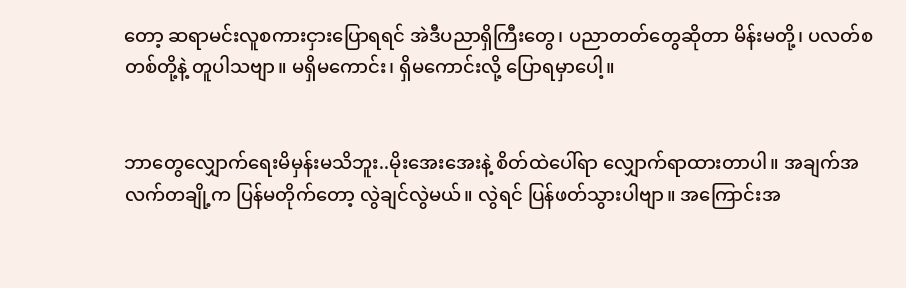တော့ ဆရာမင်းလူစကားငှားပြောရရင် အဲဒီပညာရှိကြီးတွေ၊ ပညာတတ်တွေဆိုတာ မိန်းမတို့၊ ပလတ်စတစ်တို့နဲ့ တူပါသဗျာ။ မရှိမကောင်း၊ ရှိမကောင်းလို့ ပြောရမှာပေါ့။


ဘာတွေလျှောက်ရေးမိမှန်းမသိဘူး..မိုးအေးအေးနဲ့ စိတ်ထဲပေါ်ရာ လျှောက်ရာထားတာပါ။ အချက်အလက်တချို့က ပြန်မတိုက်တော့ လွဲချင်လွဲမယ်။ လွဲရင် ပြန်ဖတ်သွားပါဗျာ။ အကြောင်းအ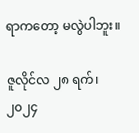ရာကတော့ မလွဲပါဘူး။

ဇူလိုင်လ ၂၈ ရက်၊ ၂၀၂၄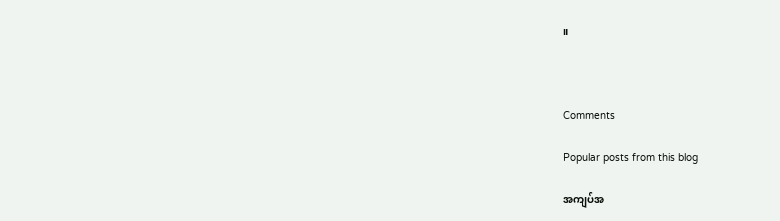။



Comments

Popular posts from this blog

အကျပ်အ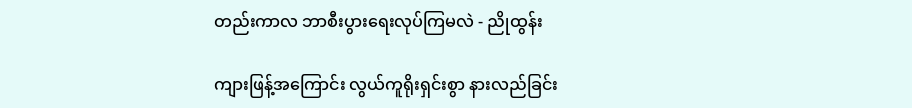တည်းကာလ ဘာစီးပွားရေးလုပ်ကြမလဲ - ညိုထွန်း

ကျားဖြန့်အကြောင်း လွယ်ကူရိုးရှင်းစွာ နားလည်ခြင်း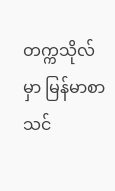တက္ကသိုလ်မှာ မြန်မာစာသင်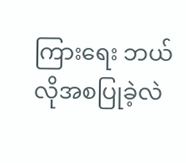ကြားရေး ဘယ်လိုအစပြုခဲ့လဲ